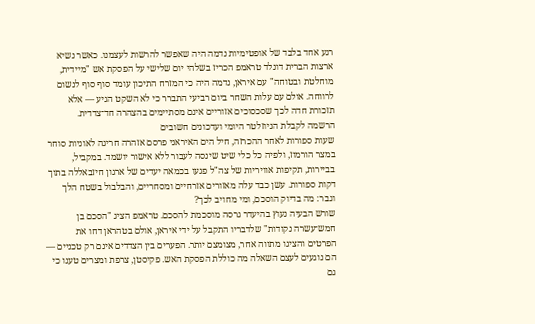רגע אחד בלבד של אופטימיות נדמה היה שאפשר להרשות לעצמנו. כאשר נשיא ארצות הברית דונלד טראמפ הכריז בשלהי יום שלישי על הפסקת אש "מיידית, מוחלטת ובטוחה" עם איראן, נדמה היה כי המזרח התיכון עומד סוף סוף לנשום לרווחה. אולם עם עלות השחר ביום רביעי התברר כי לא השקט הגיע — אלא תזכורת חדה לכך שסכסוכים אזוריים אינם מסתיימים בהצהרה חד־צדדית.
הרשמה לקבלת הניוזלטר היומי ועדכונים חשובים
שעות ספורות לאחר ההכרזה, חיל הים האיראני פרסם אזהרה חריגה לאוניות סוחר במצר הורמוז, ולפיה כל כלי שיט שינסה לעבור ללא אישור יושמד. במקביל, בביירות, תקיפות אוויריות של צה"ל פגעו בכמאה יעדים של ארגון חיזבאללה בתוך דקות ספורות. עשן כבד עלה מאזורים אזרחיים ומסחריים, והבלבול בשטח הלך וגבר: מה בדיוק הוסכם, ומי מחויב לכך?
שורש הבעיה נעוץ בהיעדר גרסה מוסכמת להסכם. טראמפ הציג "הסכם בן חמש־עשרה נקודות" שלדבריו התקבל על ידי איראן, אולם בטהראן דחו את הפרטים והציגו מתווה אחר, מצומצם יותר. הפערים בין הצדדים אינם רק טכניים — הם נוגעים לעצם השאלה מה כוללת הפסקת האש. פקיסטן, צרפת ומצרים טענו כי גם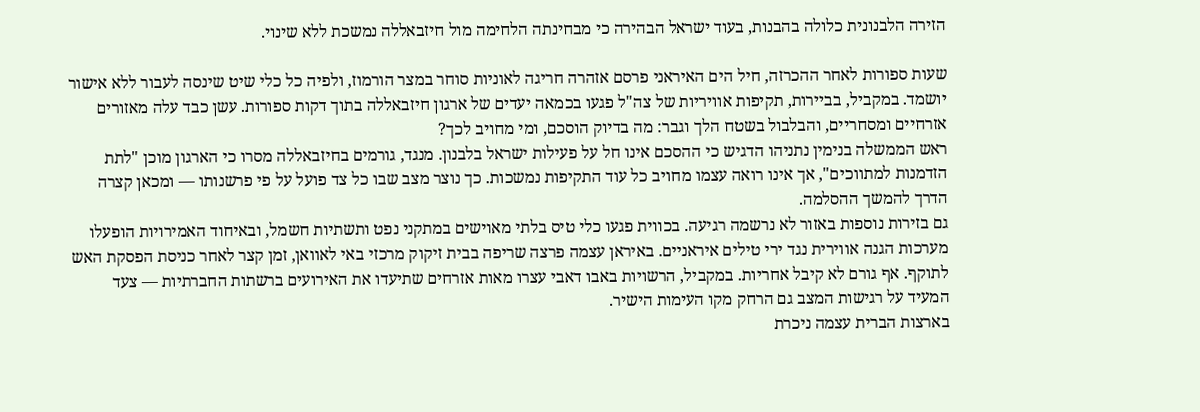הזירה הלבנונית כלולה בהבנות, בעוד ישראל הבהירה כי מבחינתה הלחימה מול חיזבאללה נמשכת ללא שינוי.

שעות ספורות לאחר ההכרזה, חיל הים האיראני פרסם אזהרה חריגה לאוניות סוחר במצר הורמוז, ולפיה כל כלי שיט שינסה לעבור ללא אישור יושמד. במקביל, בביירות, תקיפות אוויריות של צה"ל פגעו בכמאה יעדים של ארגון חיזבאללה בתוך דקות ספורות. עשן כבד עלה מאזורים אזרחיים ומסחריים, והבלבול בשטח הלך וגבר: מה בדיוק הוסכם, ומי מחויב לכך?
ראש הממשלה בנימין נתניהו הדגיש כי ההסכם אינו חל על פעילות ישראל בלבנון. מנגד, גורמים בחיזבאללה מסרו כי הארגון מוכן "לתת הזדמנות למתווכים", אך אינו רואה עצמו מחויב כל עוד התקיפות נמשכות. כך נוצר מצב שבו כל צד פועל על פי פרשנותו — ומכאן קצרה הדרך להמשך ההסלמה.
גם בזירות נוספות באזור לא נרשמה רגיעה. בכווית פגעו כלי טיס בלתי מאוישים במתקני נפט ותשתיות חשמל, ובאיחוד האמירויות הופעלו מערכות הגנה אווירית נגד ירי טילים איראניים. באיראן עצמה פרצה שריפה בבית זיקוק מרכזי באי לאוואן, זמן קצר לאחר כניסת הפסקת האש לתוקף. אף גורם לא קיבל אחריות. במקביל, הרשויות באבו דאבי עצרו מאות אזרחים שתיעדו את האירועים ברשתות החברתיות — צעד המעיד על רגישות המצב גם הרחק מקו העימות הישיר.
בארצות הברית עצמה ניכרת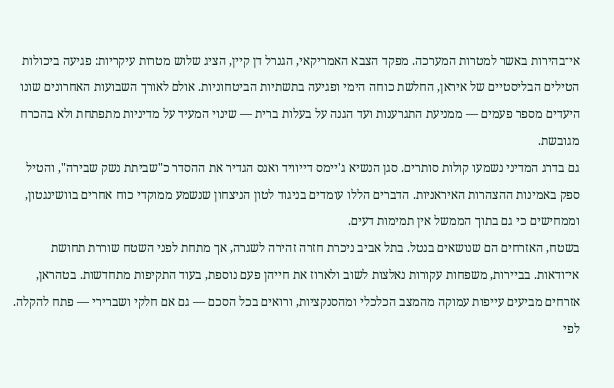אי־בהירות באשר למטרות המערכה. מפקד הצבא האמריקאי, הגנרל דן קיין, הציג שלוש מטרות עיקריות: פגיעה ביכולות הטילים הבליסטיים של איראן, החלשת כוחה הימי ופגיעה בתשתיות הביטחוניות. אולם לאורך השבועות האחרונים שונו היעדים מספר פעמים — ממניעת התגרענות ועד הגנה על בעלות ברית — שינוי המעיד על מדיניות מתפתחת ולא בהכרח מגובשת.
גם בדרג המדיני נשמעו קולות סותרים. סגן הנשיא ג'יימס דייוויד ואנס הגדיר את ההסדר כ"שביתת נשק שבירה", והטיל ספק באמינות ההצהרות האיראניות. הדברים הללו עומדים בניגוד לטון הניצחון שנשמע ממוקדי כוח אחרים בוושינגטון, וממחישים כי גם בתוך הממשל אין תמימות דעים.
בשטח, האזרחים הם שנושאים בנטל. בתל אביב ניכרת חזרה זהירה לשגרה, אך מתחת לפני השטח שוררת תחושת אי־ודאות. בביירות, משפחות עקורות נאלצות לשוב ולארוז את חייהן פעם נוספת, בעוד התקיפות מתחדשות. בטהראן, אזרחים מביעים עייפות עמוקה מהמצב הכלכלי ומהסנקציות, ורואים בכל הסכם — גם אם חלקי ושברירי — פתח להקלה.
לפי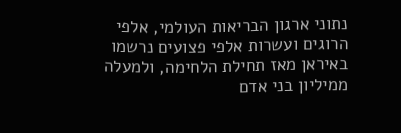נתוני ארגון הבריאות העולמי, אלפי הרוגים ועשרות אלפי פצועים נרשמו באיראן מאז תחילת הלחימה, ולמעלה ממיליון בני אדם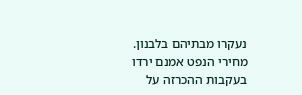נעקרו מבתיהם בלבנון. מחירי הנפט אמנם ירדו בעקבות ההכרזה על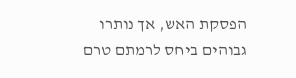הפסקת האש, אך נותרו גבוהים ביחס לרמתם טרם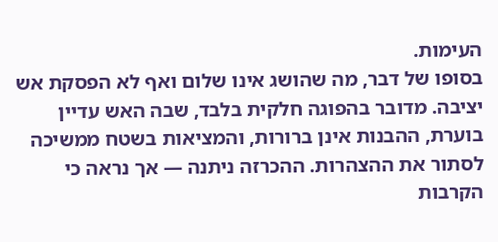העימות.
בסופו של דבר, מה שהושג אינו שלום ואף לא הפסקת אש יציבה. מדובר בהפוגה חלקית בלבד, שבה האש עדיין בוערת, ההבנות אינן ברורות, והמציאות בשטח ממשיכה לסתור את ההצהרות. ההכרזה ניתנה — אך נראה כי הקרבות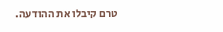טרם קיבלו את ההודעה.